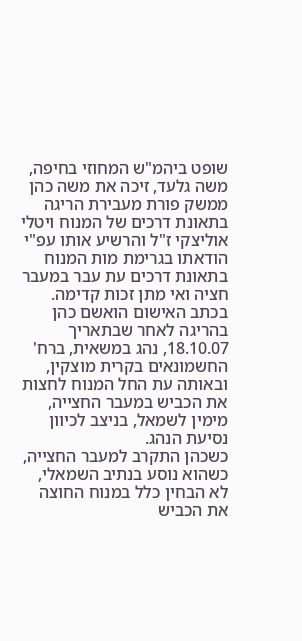שופט ביהמ"ש המחוזי בחיפה, משה גלעד, זיכה את משה כהן ממשק פורת מעבירת הריגה בתאונת דרכים של המנוח ויטלי אוליצקי ז"ל והרשיע אותו עפ"י הודאתו בגרימת מות המנוח בתאונת דרכים עת עבר במעבר חציה ואי מתן זכות קדימה.
בכתב האישום הואשם כהן בהריגה לאחר שבתאריך 18.10.07, נהג במשאית, ברח' החשמונאים בקרית מוצקין, ובאותה עת החל המנוח לחצות את הכביש במעבר החצייה, מימין לשמאל, בניצב לכיוון נסיעת הנהג.
כשכהן התקרב למעבר החצייה, כשהוא נוסע בנתיב השמאלי, לא הבחין כלל במנוח החוצה את הכביש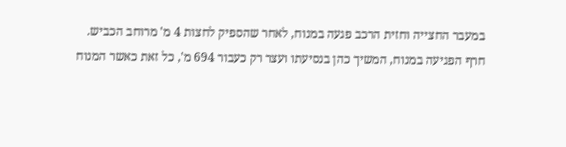במעבר החצייה וחזית הרכב פגעה במנוח, לאחר שהספיק לחצות 4 מ' מרוחב הכביש.
חרף הפגיעה במנוח, המשיך כהן בנסיעתו ועצר רק כעבור 694 מ', כל זאת כאשר המנוח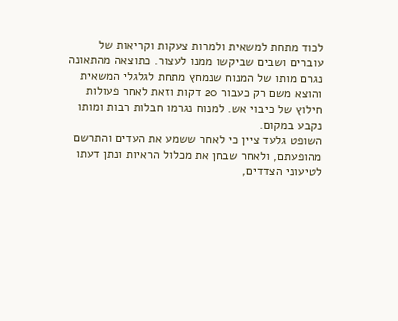לכוד מתחת למשאית ולמרות צעקות וקריאות של עוברים ושבים שביקשו ממנו לעצור. כתוצאה מהתאונה נגרם מותו של המנוח שנמחץ מתחת לגלגלי המשאית והוצא משם רק כעבור 20 דקות וזאת לאחר פעולות חילוץ של כיבוי אש. למנוח נגרמו חבלות רבות ומותו נקבע במקום.
השופט גלעד ציין כי לאחר ששמע את העדים והתרשם מהופעתם, ולאחר שבחן את מכלול הראיות ונתן דעתו לטיעוני הצדדים,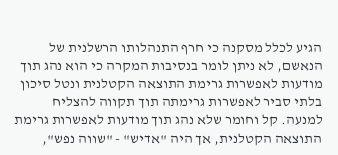הגיע לכלל מסקנה כי חרף התנהלותו הרשלנית של הנאשם, לא ניתן לומר בנסיבות המקרה כי הוא נהג תוך מודעות לאפשרות גרימת התוצאה הקטלנית ונטל סיכון בלתי סביר לאפשרות גרימתה תוך תקווה להצליח למנעה. קל וחומר שלא נהג תוך מודעות לאפשרות גרימת התוצאה הקטלנית, אך היה "אדיש" - "שווה נפש",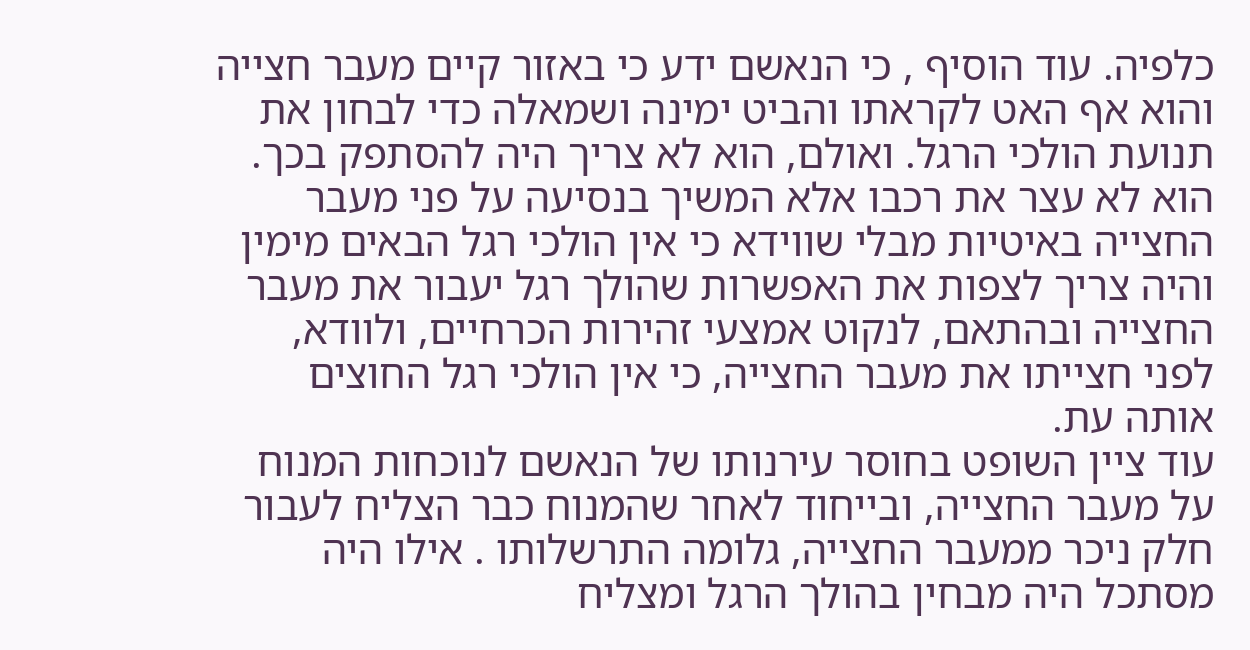כלפיה. עוד הוסיף , כי הנאשם ידע כי באזור קיים מעבר חצייה והוא אף האט לקראתו והביט ימינה ושמאלה כדי לבחון את תנועת הולכי הרגל. ואולם, הוא לא צריך היה להסתפק בכך. הוא לא עצר את רכבו אלא המשיך בנסיעה על פני מעבר החצייה באיטיות מבלי שווידא כי אין הולכי רגל הבאים מימין והיה צריך לצפות את האפשרות שהולך רגל יעבור את מעבר החצייה ובהתאם, לנקוט אמצעי זהירות הכרחיים, ולוודא, לפני חצייתו את מעבר החצייה, כי אין הולכי רגל החוצים אותה עת.
עוד ציין השופט בחוסר עירנותו של הנאשם לנוכחות המנוח על מעבר החצייה, ובייחוד לאחר שהמנוח כבר הצליח לעבור חלק ניכר ממעבר החצייה, גלומה התרשלותו . אילו היה מסתכל היה מבחין בהולך הרגל ומצליח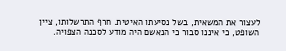לעצור את המשאית, בשל נסיעתו האיטית. חרף התרשלותו, ציין השופט, כי איננו סבור כי הנאשם היה מודע לסכנה הצפויה.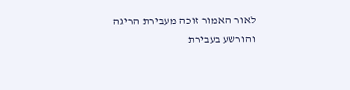לאור האמור זוכה מעבירת הריגה והורשע בעבירת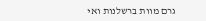גרם מוות ברשלנות ואי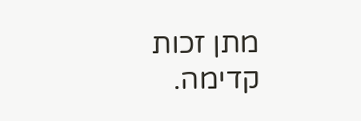מתן זכות קדימה.